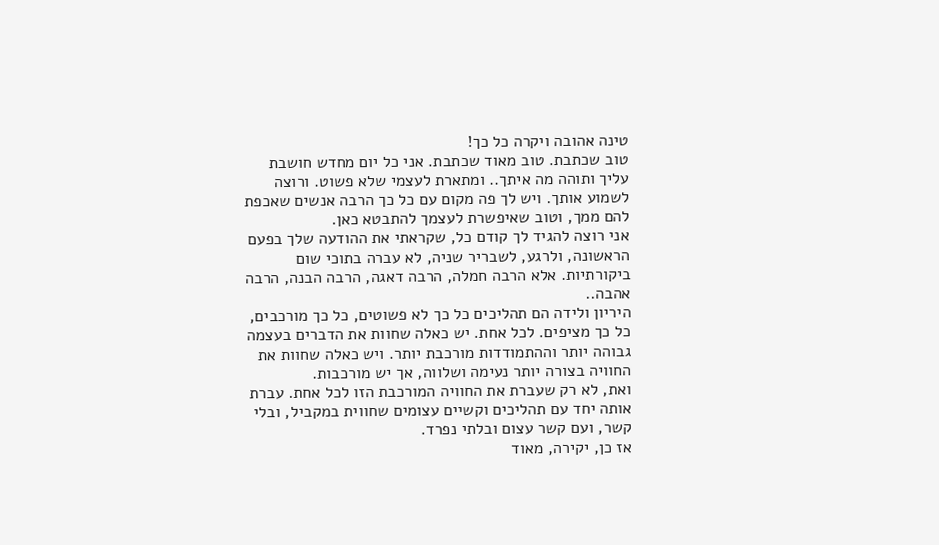טינה אהובה ויקרה כל כך!
טוב שכתבת. טוב מאוד שכתבת. אני כל יום מחדש חושבת עליך ותוהה מה איתך.. ומתארת לעצמי שלא פשוט. ורוצה לשמוע אותך. ויש לך פה מקום עם כל כך הרבה אנשים שאכפת להם ממך, וטוב שאיפשרת לעצמך להתבטא כאן.
אני רוצה להגיד לך קודם כל, שקראתי את ההודעה שלך בפעם הראשונה, ולרגע, לשבריר שניה, לא עברה בתוכי שום ביקורתיות. אלא הרבה חמלה, הרבה דאגה, הרבה הבנה, הרבה אהבה..
היריון ולידה הם תהליכים כל כך לא פשוטים, כל כך מורכבים, כל כך מציפים. לכל אחת. יש כאלה שחוות את הדברים בעצמה גבוהה יותר וההתמודדות מורכבת יותר. ויש כאלה שחוות את החוויה בצורה יותר נעימה ושלווה, אך יש מורכבות.
ואת, לא רק שעברת את החוויה המורכבת הזו לכל אחת. עברת אותה יחד עם תהליכים וקשיים עצומים שחווית במקביל, ובלי קשר, ועם קשר עצום ובלתי נפרד.
אז כן, יקירה, מאוד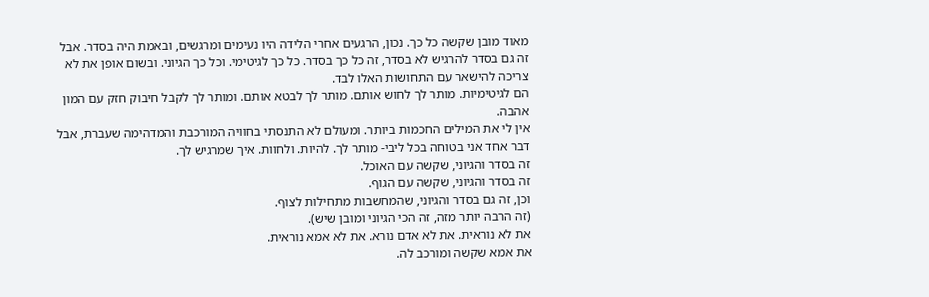מאוד מובן שקשה כל כך. נכון, הרגעים אחרי הלידה היו נעימים ומרגשים, ובאמת היה בסדר. אבל זה גם בסדר להרגיש לא בסדר, זה כל כך בסדר. כל כך לגיטימי. וכל כך הגיוני. ובשום אופן את לא צריכה להישאר עם התחושות האלו לבד.
הם לגיטימיות. מותר לך לחוש אותם. מותר לך לבטא אותם. ומותר לך לקבל חיבוק חזק עם המון אהבה.
אין לי את המילים החכמות ביותר. ומעולם לא התנסתי בחוויה המורכבת והמדהימה שעברת, אבל דבר אחד אני בטוחה בכל ליבי- מותר לך. להיות. ולחוות. איך שמרגיש לך.
זה בסדר והגיוני, שקשה עם האוכל.
זה בסדר והגיוני, שקשה עם הגוף.
וכן, זה גם בסדר והגיוני, שהמחשבות מתחילות לצוף.
(זה הרבה יותר מזה, זה הכי הגיוני ומובן שיש).
את לא נוראית. את לא אדם נורא. את לא אמא נוראית.
את אמא שקשה ומורכב לה.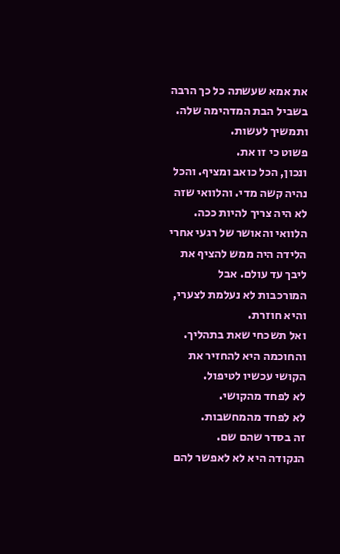את אמא שעשתה כל כך הרבה בשביל הבת המדהימה שלה.
ותמשיך לעשות.
פשוט כי זו את.
ונכון, הכל כואב ומציף. והכל נהיה קשה מדי. והלוואי שזה לא היה צריך להיות ככה. הלוואי והאושר של רגעי אחרי הלידה היה ממש להציף את ליבך עד עולם. אבל המורכבות לא נעלמת לצערי, והיא חוזרת.
ואל תשכחי שאת בתהליך. והחוכמה היא להחזיר את הקושי עכשיו לטיפול.
לא לפחד מהקושי.
לא לפחד מהמחשבות.
זה בסדר שהם שם.
הנקודה היא לא לאפשר להם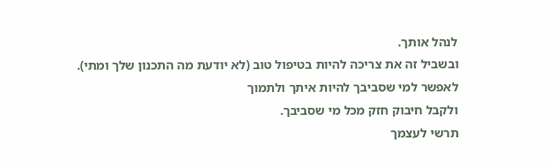לנהל אותך.
ובשביל זה את צריכה להיות בטיפול טוב (לא יודעת מה התכנון שלך ומתי).
לאפשר למי שסביבך להיות איתך ולתמוך
ולקבל חיבוק חזק מכל מי שסביבך.
תרשי לעצמך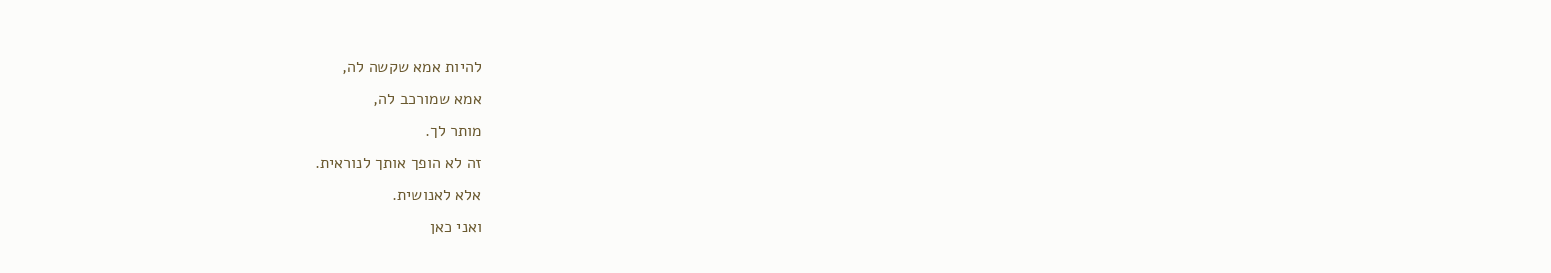להיות אמא שקשה לה,
אמא שמורכב לה,
מותר לך.
זה לא הופך אותך לנוראית.
אלא לאנושית.
ואני כאן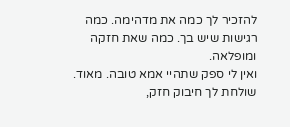להזכיר לך כמה את מדהימה. כמה רגישות שיש בך. כמה שאת חזקה ומופלאה.
ואין לי ספק שתהיי אמא טובה. מאוד.
שולחת לך חיבוק חזק,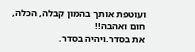ועוטפת אותך בהמון קבלה, הכלה, חום ואהבה!!
את בסדר.ויהיה בסדר.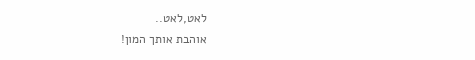לאט,לאט..
אוהבת אותך המון!